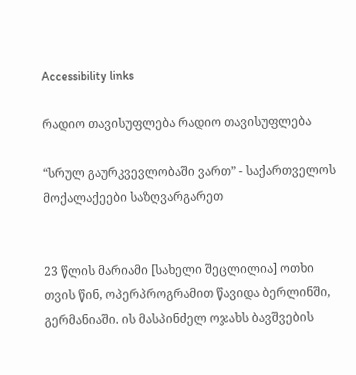Accessibility links

რადიო თავისუფლება რადიო თავისუფლება

“სრულ გაურკვევლობაში ვართ” - საქართველოს მოქალაქეები საზღვარგარეთ


23 წლის მარიამი [სახელი შეცლილია] ოთხი თვის წინ, ოპერპროგრამით წავიდა ბერლინში, გერმანიაში. ის მასპინძელ ოჯახს ბავშვების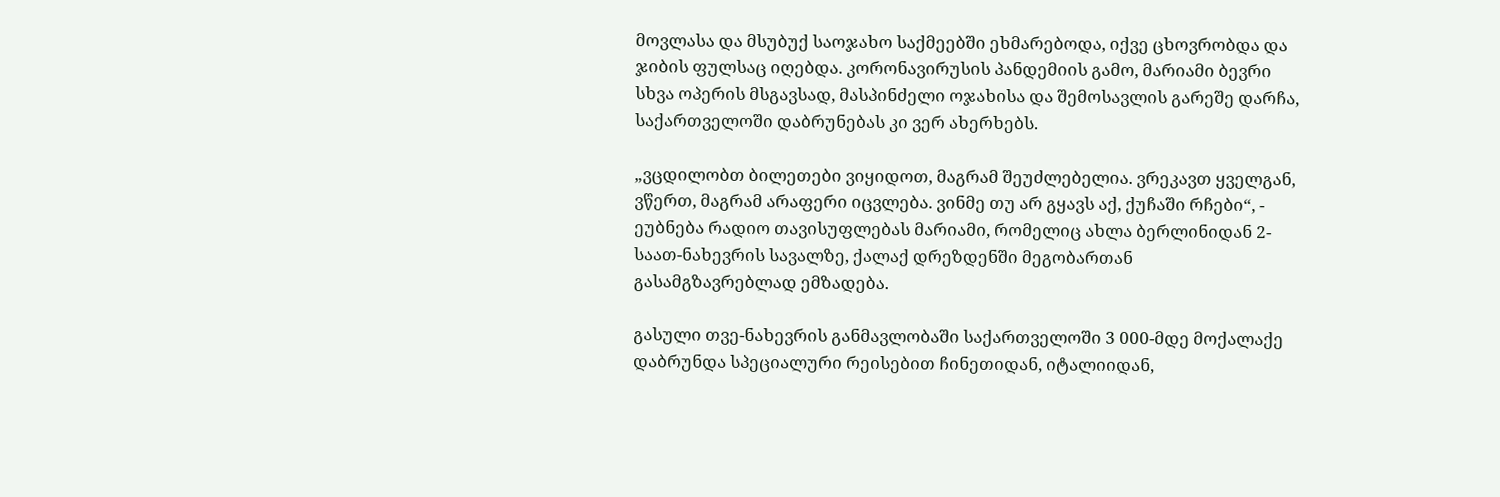მოვლასა და მსუბუქ საოჯახო საქმეებში ეხმარებოდა, იქვე ცხოვრობდა და ჯიბის ფულსაც იღებდა. კორონავირუსის პანდემიის გამო, მარიამი ბევრი სხვა ოპერის მსგავსად, მასპინძელი ოჯახისა და შემოსავლის გარეშე დარჩა, საქართველოში დაბრუნებას კი ვერ ახერხებს.

„ვცდილობთ ბილეთები ვიყიდოთ, მაგრამ შეუძლებელია. ვრეკავთ ყველგან, ვწერთ, მაგრამ არაფერი იცვლება. ვინმე თუ არ გყავს აქ, ქუჩაში რჩები“, - ეუბნება რადიო თავისუფლებას მარიამი, რომელიც ახლა ბერლინიდან 2-საათ-ნახევრის სავალზე, ქალაქ დრეზდენში მეგობართან გასამგზავრებლად ემზადება.

გასული თვე-ნახევრის განმავლობაში საქართველოში 3 000-მდე მოქალაქე დაბრუნდა სპეციალური რეისებით ჩინეთიდან, იტალიიდან,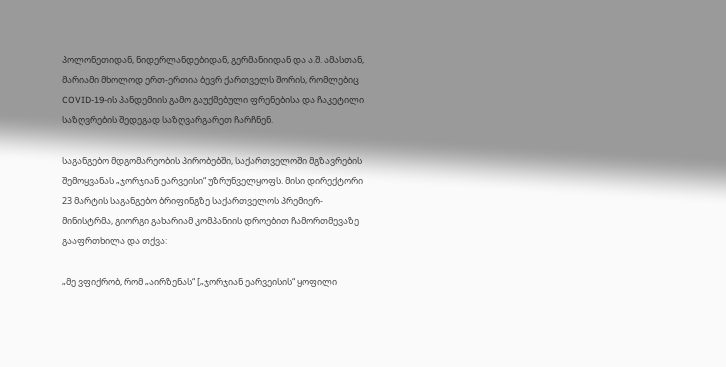პოლონეთიდან, ნიდერლანდებიდან, გერმანიიდან და ა.შ. ამასთან, მარიამი მხოლოდ ერთ-ერთია ბევრ ქართველს შორის, რომლებიც COVID-19-ის პანდემიის გამო გაუქმებული ფრენებისა და ჩაკეტილი საზღვრების შედეგად საზღვარგარეთ ჩარჩნენ.

საგანგებო მდგომარეობის პირობებში, საქართველოში მგზავრების შემოყვანას „ჯორჯიან ეარვეისი“ უზრუნველყოფს. მისი დირექტორი 23 მარტის საგანგებო ბრიფინგზე საქართველოს პრემიერ-მინისტრმა, გიორგი გახარიამ კომპანიის დროებით ჩამორთმევაზე გააფრთხილა და თქვა:

„მე ვფიქრობ, რომ „აირზენას“ [„ჯორჯიან ეარვეისის“ ყოფილი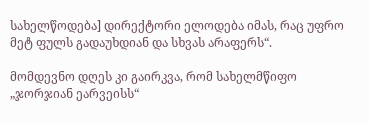სახელწოდება] დირექტორი ელოდება იმას, რაც უფრო მეტ ფულს გადაუხდიან და სხვას არაფერს“.

მომდევნო დღეს კი გაირკვა, რომ სახელმწიფო „ჯორჯიან ეარვეისს“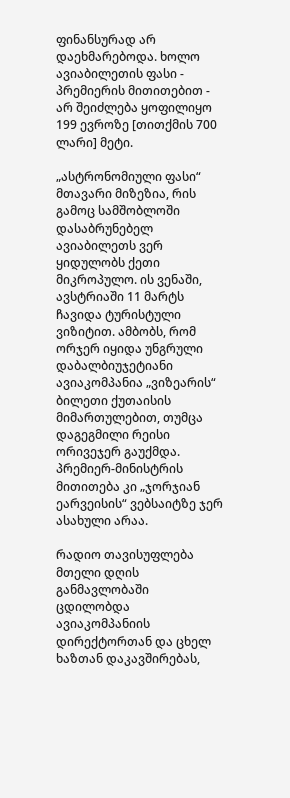ფინანსურად არ დაეხმარებოდა. ხოლო ავიაბილეთის ფასი - პრემიერის მითითებით - არ შეიძლება ყოფილიყო 199 ევროზე [თითქმის 700 ლარი] მეტი.

„ასტრონომიული ფასი“ მთავარი მიზეზია, რის გამოც სამშობლოში დასაბრუნებელ ავიაბილეთს ვერ ყიდულობს ქეთი მიკროპულო. ის ვენაში, ავსტრიაში 11 მარტს ჩავიდა ტურისტული ვიზიტით. ამბობს, რომ ორჯერ იყიდა უნგრული დაბალბიუჯეტიანი ავიაკომპანია „ვიზეარის“ ბილეთი ქუთაისის მიმართულებით, თუმცა დაგეგმილი რეისი ორივეჯერ გაუქმდა. პრემიერ-მინისტრის მითითება კი „ჯორჯიან ეარვეისის“ ვებსაიტზე ჯერ ასახული არაა.

რადიო თავისუფლება მთელი დღის განმავლობაში ცდილობდა ავიაკომპანიის დირექტორთან და ცხელ ხაზთან დაკავშირებას,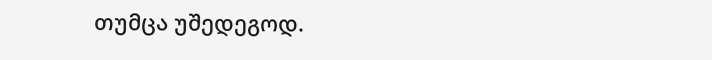თუმცა უშედეგოდ.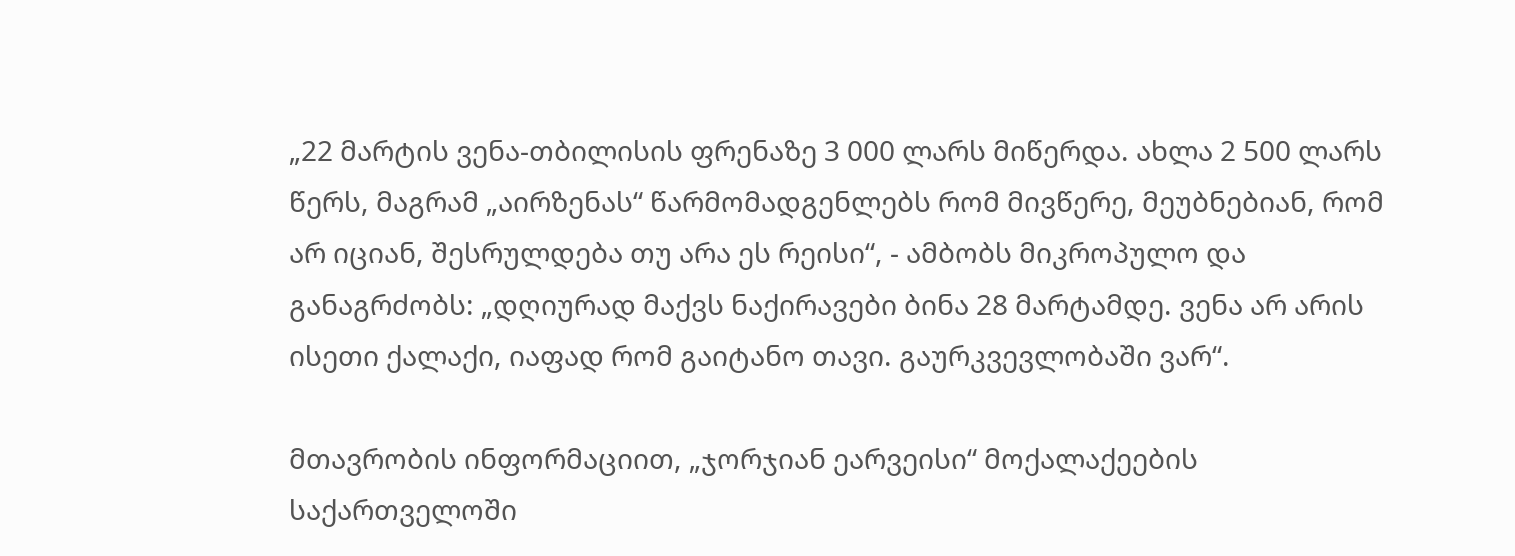„22 მარტის ვენა-თბილისის ფრენაზე 3 000 ლარს მიწერდა. ახლა 2 500 ლარს წერს, მაგრამ „აირზენას“ წარმომადგენლებს რომ მივწერე, მეუბნებიან, რომ არ იციან, შესრულდება თუ არა ეს რეისი“, - ამბობს მიკროპულო და განაგრძობს: „დღიურად მაქვს ნაქირავები ბინა 28 მარტამდე. ვენა არ არის ისეთი ქალაქი, იაფად რომ გაიტანო თავი. გაურკვევლობაში ვარ“.

მთავრობის ინფორმაციით, „ჯორჯიან ეარვეისი“ მოქალაქეების საქართველოში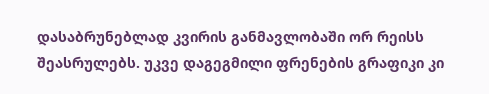დასაბრუნებლად კვირის განმავლობაში ორ რეისს შეასრულებს. უკვე დაგეგმილი ფრენების გრაფიკი კი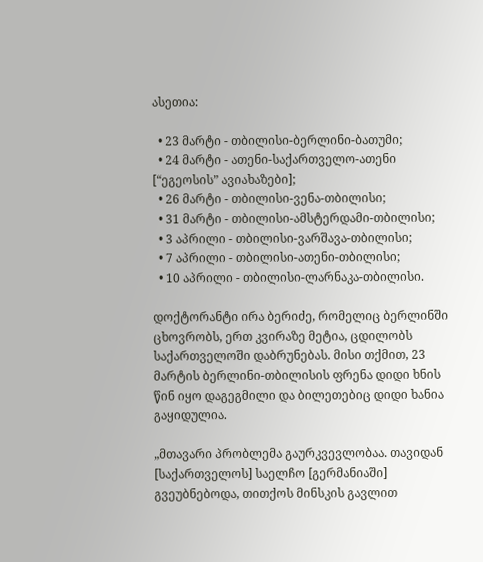ასეთია:

  • 23 მარტი - თბილისი-ბერლინი-ბათუმი;
  • 24 მარტი - ათენი-საქართველო-ათენი [“ეგეოსის” ავიახაზები];
  • 26 მარტი - თბილისი-ვენა-თბილისი;
  • 31 მარტი - თბილისი-ამსტერდამი-თბილისი;
  • 3 აპრილი - თბილისი-ვარშავა-თბილისი;
  • 7 აპრილი - თბილისი-ათენი-თბილისი;
  • 10 აპრილი - თბილისი-ლარნაკა-თბილისი.

დოქტორანტი ირა ბერიძე, რომელიც ბერლინში ცხოვრობს, ერთ კვირაზე მეტია, ცდილობს საქართველოში დაბრუნებას. მისი თქმით, 23 მარტის ბერლინი-თბილისის ფრენა დიდი ხნის წინ იყო დაგეგმილი და ბილეთებიც დიდი ხანია გაყიდულია.

„მთავარი პრობლემა გაურკვევლობაა. თავიდან [საქართველოს] საელჩო [გერმანიაში] გვეუბნებოდა, თითქოს მინსკის გავლით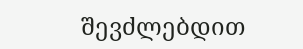შევძლებდით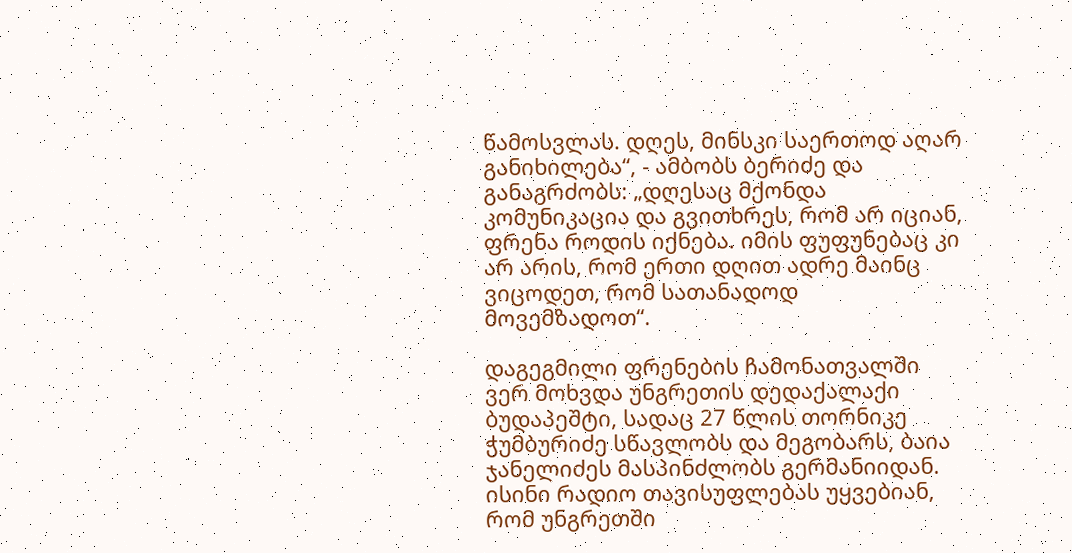წამოსვლას. დღეს, მინსკი საერთოდ აღარ განიხილება“, - ამბობს ბერიძე და განაგრძობს: „დღესაც მქონდა კომუნიკაცია და გვითხრეს, რომ არ იციან, ფრენა როდის იქნება. იმის ფუფუნებაც კი არ არის, რომ ერთი დღით ადრე მაინც ვიცოდეთ, რომ სათანადოდ მოვემზადოთ“.

დაგეგმილი ფრენების ჩამონათვალში ვერ მოხვდა უნგრეთის დედაქალაქი ბუდაპეშტი, სადაც 27 წლის თორნიკე ჭუმბურიძე სწავლობს და მეგობარს, ბაია ჯანელიძეს მასპინძლობს გერმანიიდან. ისინი რადიო თავისუფლებას უყვებიან, რომ უნგრეთში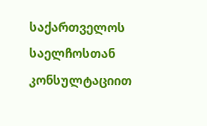საქართველოს საელჩოსთან კონსულტაციით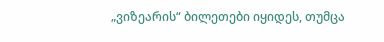„ვიზეარის“ ბილეთები იყიდეს, თუმცა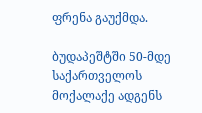ფრენა გაუქმდა.

ბუდაპეშტში 50-მდე საქართველოს მოქალაქე ადგენს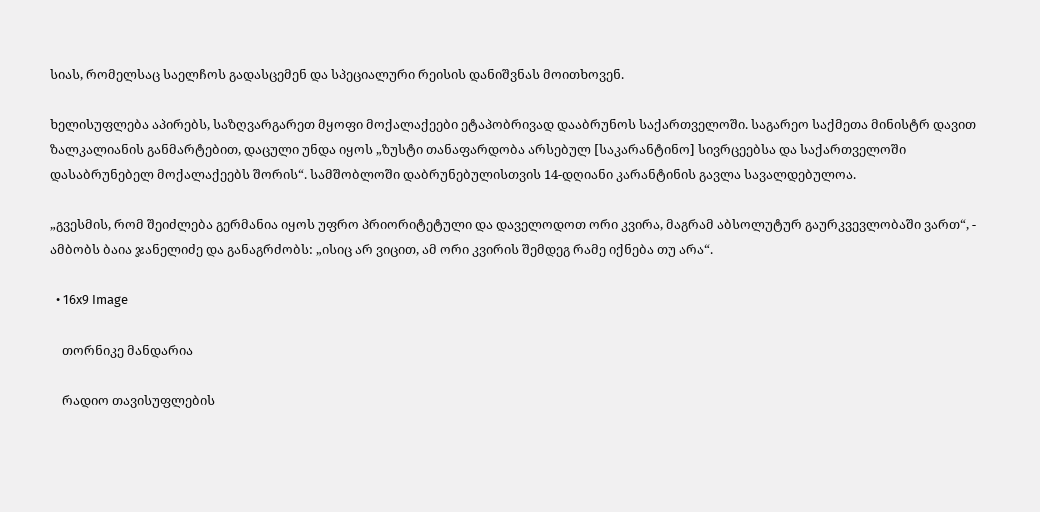სიას, რომელსაც საელჩოს გადასცემენ და სპეციალური რეისის დანიშვნას მოითხოვენ.

ხელისუფლება აპირებს, საზღვარგარეთ მყოფი მოქალაქეები ეტაპობრივად დააბრუნოს საქართველოში. საგარეო საქმეთა მინისტრ დავით ზალკალიანის განმარტებით, დაცული უნდა იყოს „ზუსტი თანაფარდობა არსებულ [საკარანტინო] სივრცეებსა და საქართველოში დასაბრუნებელ მოქალაქეებს შორის“. სამშობლოში დაბრუნებულისთვის 14-დღიანი კარანტინის გავლა სავალდებულოა.

„გვესმის, რომ შეიძლება გერმანია იყოს უფრო პრიორიტეტული და დაველოდოთ ორი კვირა, მაგრამ აბსოლუტურ გაურკვევლობაში ვართ“, - ამბობს ბაია ჯანელიძე და განაგრძობს: „ისიც არ ვიცით, ამ ორი კვირის შემდეგ რამე იქნება თუ არა“.

  • 16x9 Image

    თორნიკე მანდარია

    რადიო თავისუფლების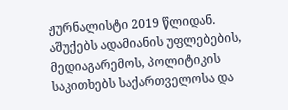ჟურნალისტი 2019 წლიდან. აშუქებს ადამიანის უფლებების, მედიაგარემოს, პოლიტიკის საკითხებს საქართველოსა და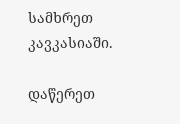სამხრეთ კავკასიაში.

დაწერეთ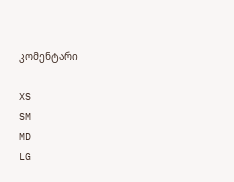კომენტარი

XS
SM
MD
LG